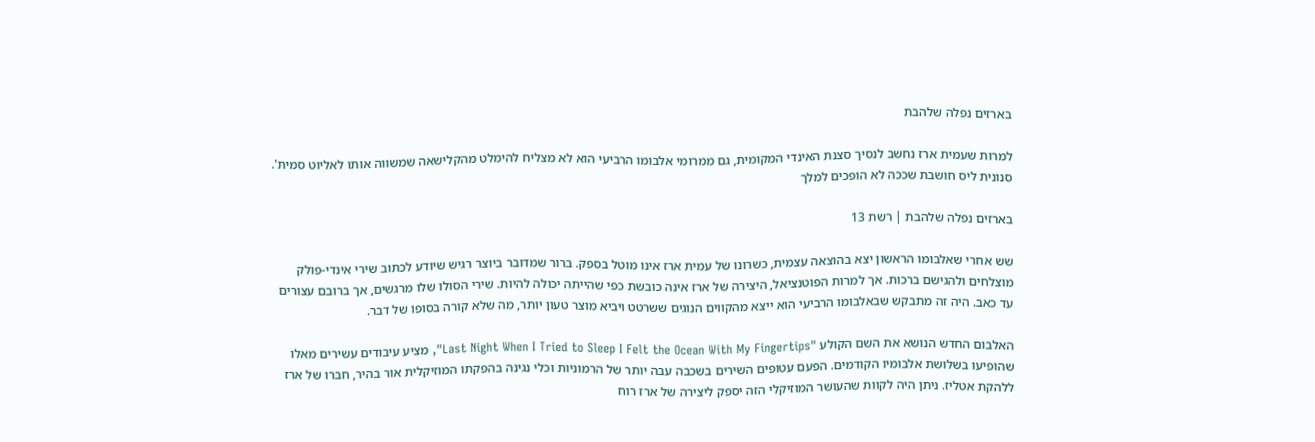בארזים נפלה שלהבת

למרות שעמית ארז נחשב לנסיך סצנת האינדי המקומית, גם ממרומי אלבומו הרביעי הוא לא מצליח להימלט מהקלישאה שמשווה אותו לאליוט סמית'. סנונית ליס חושבת שככה לא הופכים למלך

בארזים נפלה שלהבת | רשת 13

שש אחרי שאלבומו הראשון יצא בהוצאה עצמית, כשרונו של עמית ארז אינו מוטל בספק. ברור שמדובר ביוצר רגיש שיודע לכתוב שירי אינדי-פולק מוצלחים ולהגישם ברכות. אך למרות הפוטנציאל, היצירה של ארז אינה כובשת כפי שהייתה יכולה להיות. שירי הסולו שלו מרגשים, אך ברובם עצורים עד כאב. היה זה מתבקש שבאלבומו הרביעי הוא ייצא מהקווים הנוגים ששרטט ויביא מוצר טעון יותר, מה שלא קורה בסופו של דבר.

האלבום החדש הנושא את השם הקולע "Last Night When I Tried to Sleep I Felt the Ocean With My Fingertips", מציע עיבודים עשירים מאלו שהופיעו בשלושת אלבומיו הקודמים. הפעם עטופים השירים בשכבה עבה יותר של הרמוניות וכלי נגינה בהפקתו המוזיקלית אור בהיר, חברו של ארז ללהקת אטליז. ניתן היה לקוות שהעושר המוזיקלי הזה יספק ליצירה של ארז רוח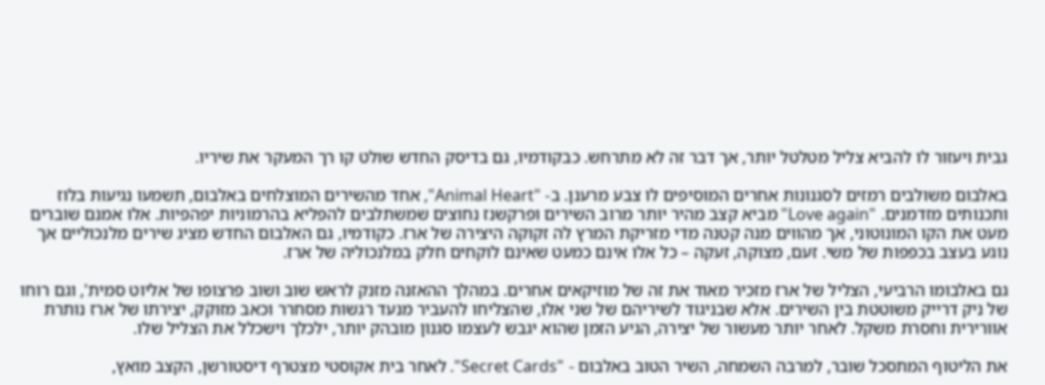גבית ויעזור לו להביא צליל מטלטל יותר, אך דבר זה לא מתרחש. כבקודמיו, גם בדיסק החדש שולט קו רך המעקר את שיריו.

באלבום משולבים רמזים לסגנונות אחרים המוסיפים לו צבע מרענן. ב- "Animal Heart", אחד מהשירים המוצלחים באלבום, תשמעו נגיעות בלוז ותכנותים מזדמנים. "Love again" מביא קצב מהיר יותר מרוב השירים ופרקשנז נחוצים שמשתלבים להפליא בהרמוניות יפהפיות. אלו אמנם שוברים מעט את הקו המונוטוני, אך מהווים מנה קטנה מדי מזריקת המרץ לה זקוקה היצירה של ארז. כקודמיו, גם האלבום החדש מציג שירים מלנכוליים אך נוגע בעצב בכפפות של משי. זעם, מצוקה, זעקה – כל אלו אינם כמעט שאינם לוקחים חלק במלנכוליה של ארז.

גם באלבומו הרביעי, הצליל של ארז מזכיר מאוד את זה של מוזיקאים אחרים. במהלך ההאזנה מזנק לראש שוב ושוב פרצופו של אליוט סמית', וגם רוחו של ניק דרייק משוטטת בין השירים. אלא שבניגוד לשיריהם של שני אלו, שהצליחו להעביר מנעד רגשות מסחרר וכאב מזוקק, יצירתו של ארז נותרת אוורירית וחסרת משקל. לאחר יותר מעשור של יצירה, הגיע הזמן שהוא יגבש לעצמו סגנון מובהק יותר, ילכלך וישכלל את הצליל שלו.

את הליטוף המתסכל שובר, למרבה השמחה, השיר הטוב באלבום - "Secret Cards". לאחר בית אקוסטי מצטרף דיסטורשן, הקצב מואץ,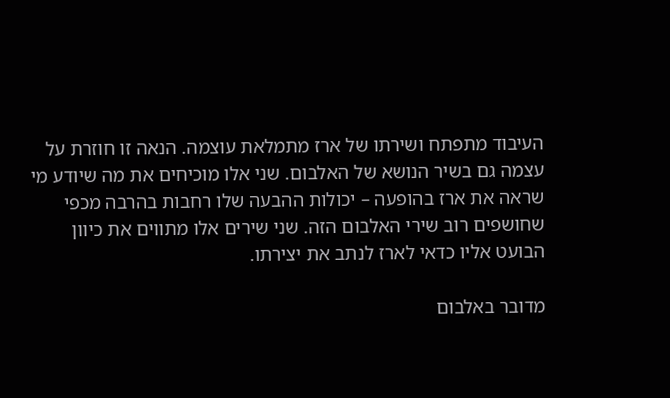העיבוד מתפתח ושירתו של ארז מתמלאת עוצמה. הנאה זו חוזרת על עצמה גם בשיר הנושא של האלבום. שני אלו מוכיחים את מה שיודע מי שראה את ארז בהופעה – יכולות ההבעה שלו רחבות בהרבה מכפי שחושפים רוב שירי האלבום הזה. שני שירים אלו מתווים את כיוון הבועט אליו כדאי לארז לנתב את יצירתו.

מדובר באלבום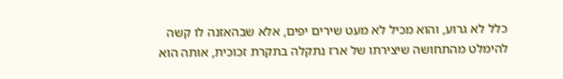כלל לא גרוע, והוא מכיל לא מעט שירים יפים, אלא שבהאזנה לו קשה להימלט מהתחושה שיצירתו של ארז נתקלה בתקרת זכוכית, אותה הוא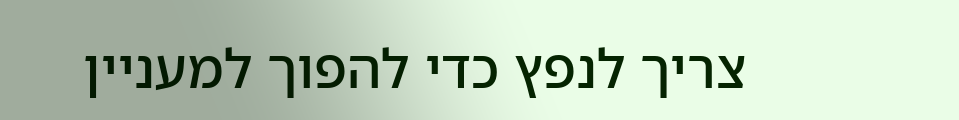צריך לנפץ כדי להפוך למעניין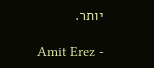יותר.

Amit Erez -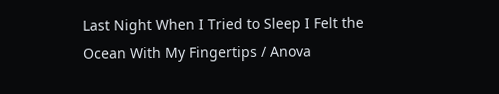Last Night When I Tried to Sleep I Felt the Ocean With My Fingertips / Anova